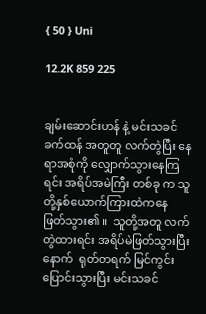{ 50 } Uni

12.2K 859 225


ချမ်းဆောင်းဟန် နဲ့ မင်းသခင်ခက်ထန် အတူတူ လက်တွဲပြီး နေရာအစုံကို လျှောက်သွားနေကြရင်း အရိပ်အမဲကြီး တစ်ခု က သူတို့နှစ်ယောက်ကြားထဲကနေ ဖြတ်သွား၏ ။  သူတို့အတူ လက်တွဲထားရင်း အရိပ်မဲဖြတ်သွားပြီးနောက်  ရုတ်တရက် မြင်ကွင်းပြောင်းသွားပြီး မင်းသခင်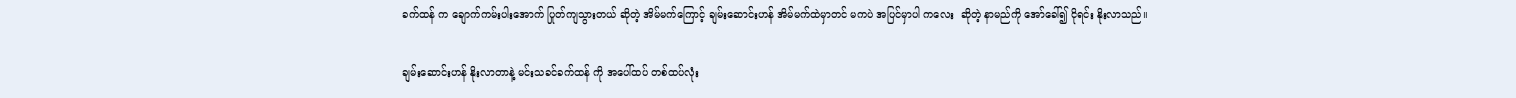ခက်ထန် က ချောက်ကမ်းပါးအောက် ပြုတ်ကျသွားတယ် ဆိုတဲ့ အိမ်မက်ကြောင့် ချမ်းဆောင်းဟန် အိမ်မက်ထဲမှာတင် မကပဲ အပြင်မှာပါ ကလေး  ဆိုတဲ့ နာမည်ကို အော်ခေါ်၍ ငိုရင်း နိုးလာသည်။

ချမ်းဆောင်းဟန် နိုးလာတာနဲ့ မင်းသခင်ခက်ထန် ကို အပေါ်ထပ် တစ်ထပ်လုံး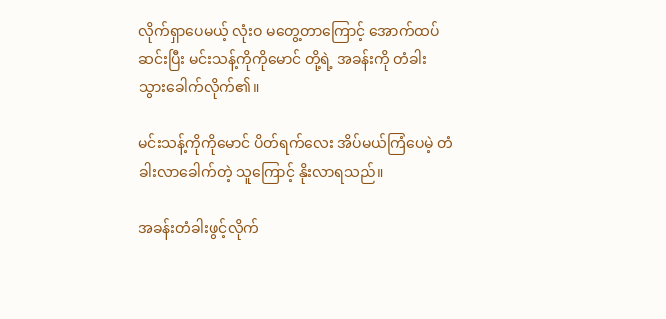လိုက်ရှာပေမယ့် လုံးဝ မတွေ့တာကြောင့် အောက်ထပ်ဆင်းပြီး မင်းသန့်ကိုကိုမောင် တို့ရဲ့ အခန်းကို တံခါး သွားခေါက်လိုက်၏။

မင်းသန့်ကိုကိုမောင် ပိတ်ရက်လေး အိပ်မယ်ကြံပေမဲ့ တံခါးလာခေါက်တဲ့ သူကြောင့် နိုးလာရသည်။

အခန်းတံခါးဖွင့်လိုက်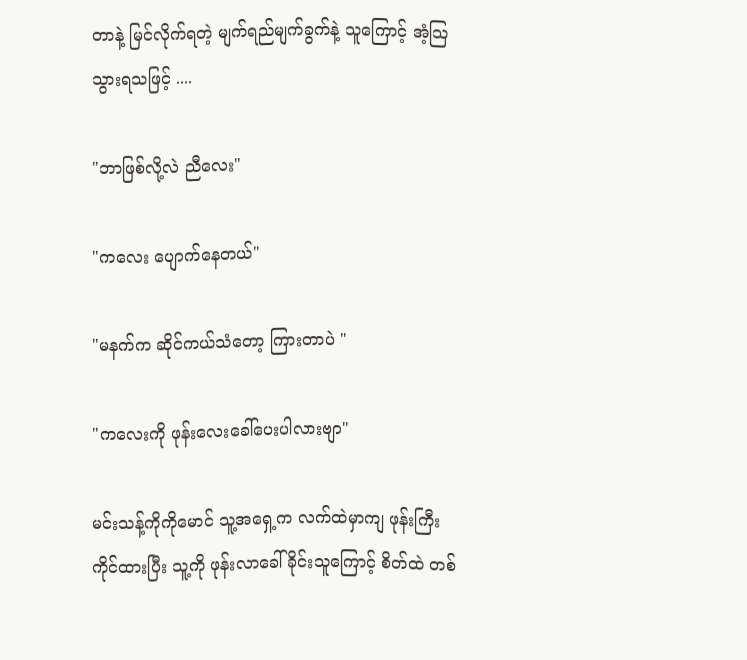တာနဲ့ မြင်လိုက်ရတဲ့ မျက်ရည်မျက်ခွက်နဲ့ သူကြောင့် အံ့သြသွားရသဖြင့် ....

"ဘာဖြစ်လို့လဲ ညီလေး"

"ကလေး ပျောက်နေတယ်"

"မနက်က ဆိုင်ကယ်သံတော့ ကြားတာပဲ "

"ကလေးကို ဖုန်းလေးခေါ်ပေးပါလားဗျာ"

မင်းသန့်ကိုကိုမောင် သူ့အရှေ့က လက်ထဲမှာကျ ဖုန်းကြီးကိုင်ထားပြီး သူ့ကို ဖုန်းလာခေါ်ခိုင်းသူကြောင့် စိတ်ထဲ တစ်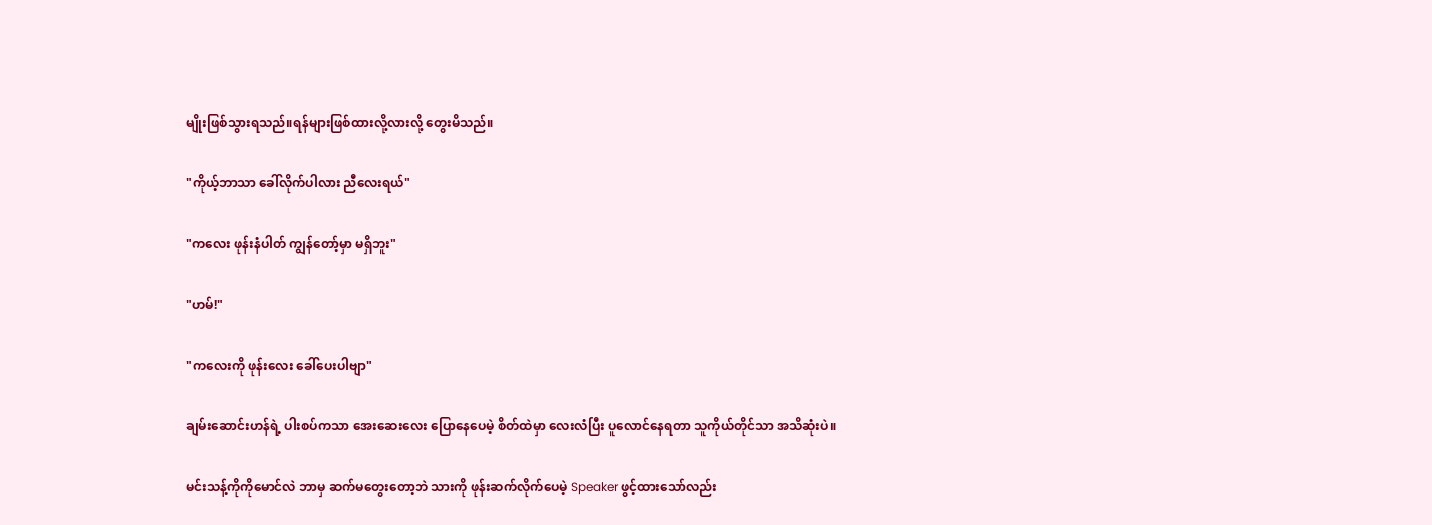မျိုးဖြစ်သွားရသည်။ရန်များဖြစ်ထားလို့လားလို့ တွေးမိသည်။

"ကိုယ့်ဘာသာ ခေါ်လိုက်ပါလား ညီလေးရယ်"

"ကလေး ဖုန်းနံပါတ် ကျွန်တော့်မှာ မရှိဘူး"

"ဟမ်!"

"ကလေးကို ဖုန်းလေး ခေါ်ပေးပါဗျာ"

ချမ်းဆောင်းဟန်ရဲ့ ပါးစပ်ကသာ အေးဆေးလေး ပြောနေပေမဲ့ စိတ်ထဲမှာ လေးလံပြီး ပူလောင်နေရတာ သူကိုယ်တိုင်သာ အသိဆုံးပဲ။

မင်းသန့်ကိုကိုမောင်လဲ ဘာမှ ဆက်မတွေးတော့ဘဲ သားကို ဖုန်းဆက်လိုက်ပေမဲ့ Speaker ဖွင့်ထားသော်လည်း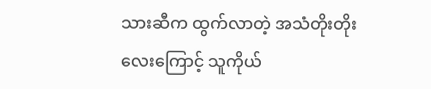သားဆီက ထွက်လာတဲ့ အသံတိုးတိုးလေးကြောင့် သူကိုယ်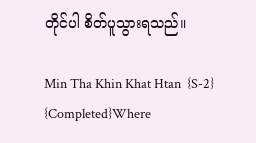တိုင်ပါ စိတ်ပူသွားရသည်။

Min Tha Khin Khat Htan  {S-2} {Completed}Where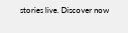stories live. Discover now